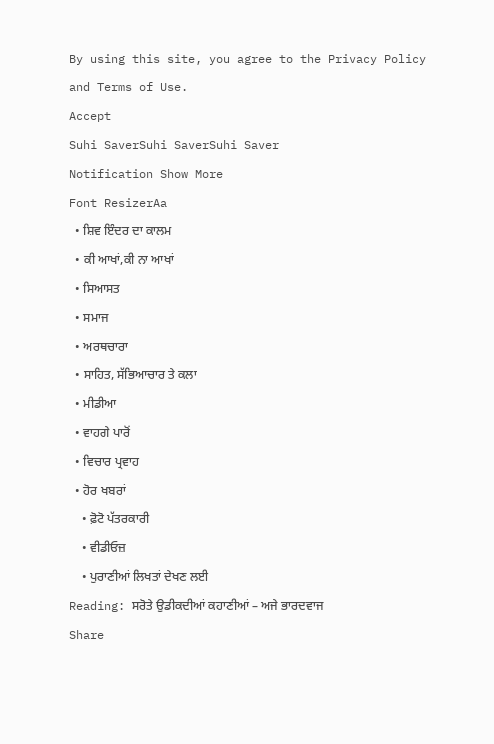By using this site, you agree to the Privacy Policy and Terms of Use.
Accept
Suhi SaverSuhi SaverSuhi Saver
Notification Show More
Font ResizerAa
  • ਸ਼ਿਵ ਇੰਦਰ ਦਾ ਕਾਲਮ
  • ਕੀ ਆਖਾਂ,ਕੀ ਨਾ ਆਖਾਂ
  • ਸਿਆਸਤ
  • ਸਮਾਜ
  • ਅਰਥਚਾਰਾ
  • ਸਾਹਿਤ, ਸੱਭਿਆਚਾਰ ਤੇ ਕਲਾ
  • ਮੀਡੀਆ
  • ਵਾਹਗੇ ਪਾਰੋਂ
  • ਵਿਚਾਰ ਪ੍ਰਵਾਹ
  • ਹੋਰ ਖਬਰਾਂ
    • ਫ਼ੋਟੋ ਪੱਤਰਕਾਰੀ
    • ਵੀਡੀਓਜ਼
    • ਪੁਰਾਣੀਆਂ ਲਿਖਤਾਂ ਦੇਖਣ ਲਈ
Reading: ਸਰੋਤੇ ਉਡੀਕਦੀਆਂ ਕਹਾਣੀਆਂ – ਅਜੇ ਭਾਰਦਵਾਜ
Share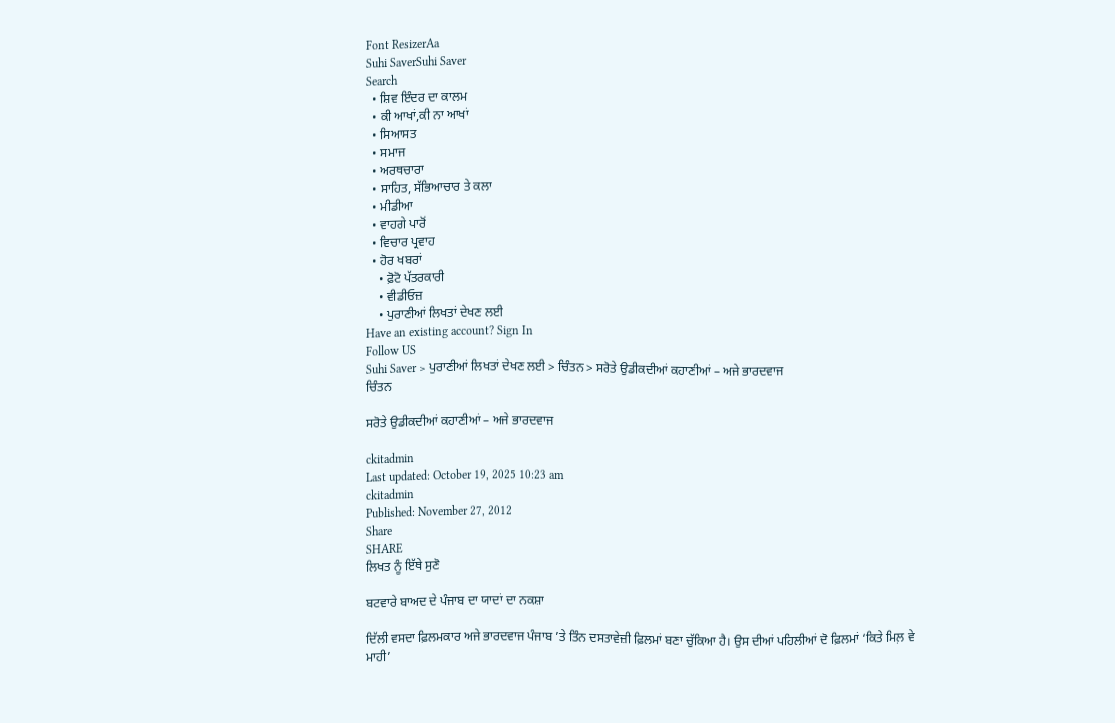Font ResizerAa
Suhi SaverSuhi Saver
Search
  • ਸ਼ਿਵ ਇੰਦਰ ਦਾ ਕਾਲਮ
  • ਕੀ ਆਖਾਂ,ਕੀ ਨਾ ਆਖਾਂ
  • ਸਿਆਸਤ
  • ਸਮਾਜ
  • ਅਰਥਚਾਰਾ
  • ਸਾਹਿਤ, ਸੱਭਿਆਚਾਰ ਤੇ ਕਲਾ
  • ਮੀਡੀਆ
  • ਵਾਹਗੇ ਪਾਰੋਂ
  • ਵਿਚਾਰ ਪ੍ਰਵਾਹ
  • ਹੋਰ ਖਬਰਾਂ
    • ਫ਼ੋਟੋ ਪੱਤਰਕਾਰੀ
    • ਵੀਡੀਓਜ਼
    • ਪੁਰਾਣੀਆਂ ਲਿਖਤਾਂ ਦੇਖਣ ਲਈ
Have an existing account? Sign In
Follow US
Suhi Saver > ਪੁਰਾਣੀਆਂ ਲਿਖਤਾਂ ਦੇਖਣ ਲਈ > ਚਿੰਤਨ > ਸਰੋਤੇ ਉਡੀਕਦੀਆਂ ਕਹਾਣੀਆਂ – ਅਜੇ ਭਾਰਦਵਾਜ
ਚਿੰਤਨ

ਸਰੋਤੇ ਉਡੀਕਦੀਆਂ ਕਹਾਣੀਆਂ – ਅਜੇ ਭਾਰਦਵਾਜ

ckitadmin
Last updated: October 19, 2025 10:23 am
ckitadmin
Published: November 27, 2012
Share
SHARE
ਲਿਖਤ ਨੂੰ ਇੱਥੇ ਸੁਣੋ

ਬਟਵਾਰੇ ਬਾਅਦ ਦੇ ਪੰਜਾਬ ਦਾ ਯਾਦਾਂ ਦਾ ਨਕਸ਼ਾ

ਦਿੱਲੀ ਵਸਦਾ ਫ਼ਿਲਮਕਾਰ ਅਜੇ ਭਾਰਦਵਾਜ ਪੰਜਾਬ ’ਤੇ ਤਿੰਨ ਦਸਤਾਵੇਜ਼ੀ ਫ਼ਿਲਮਾਂ ਬਣਾ ਚੁੱਕਿਆ ਹੈ। ਉਸ ਦੀਆਂ ਪਹਿਲੀਆਂ ਦੋ ਫ਼ਿਲਮਾਂ ‘ਕਿਤੇ ਮਿਲ਼ ਵੇ ਮਾਹੀ’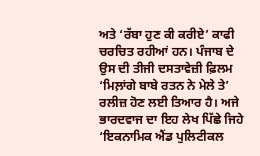ਅਤੇ ‘ਰੱਬਾ ਹੁਣ ਕੀ ਕਰੀਏ’ ਕਾਫੀ ਚਰਚਿਤ ਰਹੀਆਂ ਹਨ। ਪੰਜਾਬ ਦੇ ਉਸ ਦੀ ਤੀਜੀ ਦਸਤਾਵੇਜ਼ੀ ਫ਼ਿਲਮ ‘ਮਿਲ਼ਾਂਗੇ ਬਾਬੇ ਰਤਨ ਨੇ ਮੇਲੇ ਤੇ’ ਰਲੀਜ਼ ਹੋਣ ਲਈ ਤਿਆਰ ਹੈ। ਅਜੇ ਭਾਰਦਵਾਜ ਦਾ ਇਹ ਲੇਖ ਪਿੱਛੇ ਜਿਹੇ ‘ਇਕਨਾਮਿਕ ਐਂਡ ਪੁਲਿਟੀਕਲ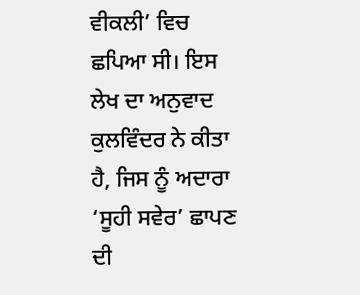ਵੀਕਲੀ’ ਵਿਚ ਛਪਿਆ ਸੀ। ਇਸ ਲੇਖ ਦਾ ਅਨੁਵਾਦ ਕੁਲਵਿੰਦਰ ਨੇ ਕੀਤਾ ਹੈ, ਜਿਸ ਨੂੰ ਅਦਾਰਾ ‘ਸੂਹੀ ਸਵੇਰ’ ਛਾਪਣ ਦੀ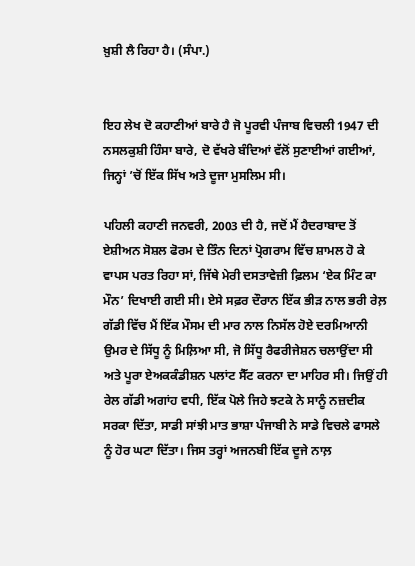ਖ਼ੁਸ਼ੀ ਲੈ ਰਿਹਾ ਹੈ। (ਸੰਪਾ.)


ਇਹ ਲੇਖ ਦੋ ਕਹਾਣੀਆਂ ਬਾਰੇ ਹੈ ਜੋ ਪੂਰਵੀ ਪੰਜਾਬ ਵਿਚਲੀ 1947 ਦੀ ਨਸਲਕੁਸ਼ੀ ਹਿੰਸਾ ਬਾਰੇ, ਦੋ ਵੱਖਰੇ ਬੰਦਿਆਂ ਵੱਲੋਂ ਸੁਣਾਈਆਂ ਗਈਆਂ, ਜਿਨ੍ਹਾਂ ’ਚੋਂ ਇੱਕ ਸਿੱਖ ਅਤੇ ਦੂਜਾ ਮੁਸਲਿਮ ਸੀ।

ਪਹਿਲੀ ਕਹਾਣੀ ਜਨਵਰੀ, 2003 ਦੀ ਹੈ, ਜਦੋਂ ਮੈਂ ਹੈਦਰਾਬਾਦ ਤੋਂ ਏਸ਼ੀਅਨ ਸੋਸ਼ਲ ਫੋਰਮ ਦੇ ਤਿੰਨ ਦਿਨਾਂ ਪ੍ਰੋਗਰਾਮ ਵਿੱਚ ਸ਼ਾਮਲ ਹੋ ਕੇ ਵਾਪਸ ਪਰਤ ਰਿਹਾ ਸਾਂ, ਜਿੱਥੇ ਮੇਰੀ ਦਸਤਾਵੇਜ਼ੀ ਫ਼ਿਲਮ ‘ਏਕ ਮਿੰਟ ਕਾ ਮੌਨ’ ਦਿਖਾਈ ਗਈ ਸੀ। ਏਸੇ ਸਫ਼ਰ ਦੌਰਾਨ ਇੱਕ ਭੀੜ ਨਾਲ ਭਰੀ ਰੇਲ਼ ਗੱਡੀ ਵਿੱਚ ਮੈਂ ਇੱਕ ਮੌਸਮ ਦੀ ਮਾਰ ਨਾਲ ਨਿਸੱਲ ਹੋਏ ਦਰਮਿਆਨੀ ਉਮਰ ਦੇ ਸਿੱਧੂ ਨੂੰ ਮਿਲ਼ਿਆ ਸੀ, ਜੋ ਸਿੱਧੂ ਰੈਫਰੀਜੇਸ਼ਨ ਚਲਾਉਂਦਾ ਸੀ ਅਤੇ ਪੂਰਾ ਏਅਕਕੰਡੀਸ਼ਨ ਪਲਾਂਟ ਸੈੱਟ ਕਰਨਾ ਦਾ ਮਾਹਿਰ ਸੀ। ਜਿਉਂ ਹੀ ਰੇਲ ਗੱਡੀ ਅਗਾਂਹ ਵਧੀ, ਇੱਕ ਪੋਲੇ ਜਿਹੇ ਝਟਕੇ ਨੇ ਸਾਨੂੰ ਨਜ਼ਦੀਕ ਸਰਕਾ ਦਿੱਤਾ, ਸਾਡੀ ਸਾਂਝੀ ਮਾਤ ਭਾਸ਼ਾ ਪੰਜਾਬੀ ਨੇ ਸਾਡੇ ਵਿਚਲੇ ਫਾਸਲੇ ਨੂੰ ਹੋਰ ਘਟਾ ਦਿੱਤਾ। ਜਿਸ ਤਰ੍ਹਾਂ ਅਜਨਬੀ ਇੱਕ ਦੂਜੇ ਨਾਲ਼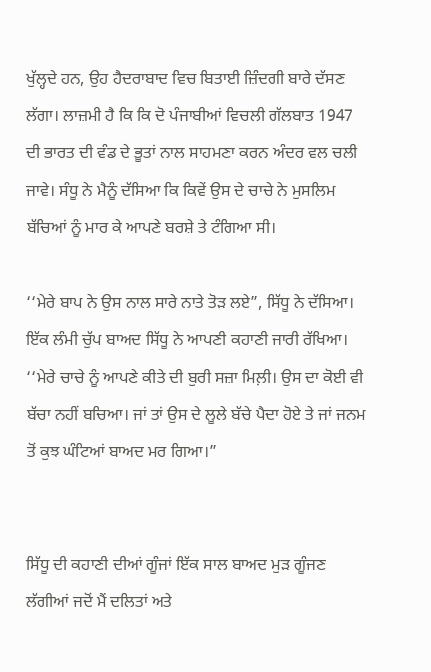ਖੁੱਲ੍ਹਦੇ ਹਨ, ਉਹ ਹੈਦਰਾਬਾਦ ਵਿਚ ਬਿਤਾਈ ਜ਼ਿੰਦਗੀ ਬਾਰੇ ਦੱਸਣ ਲੱਗਾ। ਲਾਜ਼ਮੀ ਹੈ ਕਿ ਕਿ ਦੋ ਪੰਜਾਬੀਆਂ ਵਿਚਲੀ ਗੱਲਬਾਤ 1947 ਦੀ ਭਾਰਤ ਦੀ ਵੰਡ ਦੇ ਭੂਤਾਂ ਨਾਲ ਸਾਹਮਣਾ ਕਰਨ ਅੰਦਰ ਵਲ ਚਲੀ ਜਾਵੇ। ਸੰਧੂ ਨੇ ਮੈਨੂੰ ਦੱਸਿਆ ਕਿ ਕਿਵੇਂ ਉਸ ਦੇ ਚਾਚੇ ਨੇ ਮੁਸਲਿਮ ਬੱਚਿਆਂ ਨੂੰ ਮਾਰ ਕੇ ਆਪਣੇ ਬਰਸ਼ੇ ਤੇ ਟੰਗਿਆ ਸੀ।

‘‘ਮੇਰੇ ਬਾਪ ਨੇ ਉਸ ਨਾਲ ਸਾਰੇ ਨਾਤੇ ਤੋੜ ਲਏ”, ਸਿੱਧੂ ਨੇ ਦੱਸਿਆ। ਇੱਕ ਲੰਮੀ ਚੁੱਪ ਬਾਅਦ ਸਿੱਧੂ ਨੇ ਆਪਣੀ ਕਹਾਣੀ ਜਾਰੀ ਰੱਖਿਆ। ‘‘ਮੇਰੇ ਚਾਚੇ ਨੂੰ ਆਪਣੇ ਕੀਤੇ ਦੀ ਬੁਰੀ ਸਜ਼ਾ ਮਿਲ਼ੀ। ਉਸ ਦਾ ਕੋਈ ਵੀ ਬੱਚਾ ਨਹੀਂ ਬਚਿਆ। ਜਾਂ ਤਾਂ ਉਸ ਦੇ ਲੂਲੇ ਬੱਚੇ ਪੈਦਾ ਹੋਏ ਤੇ ਜਾਂ ਜਨਮ ਤੋਂ ਕੁਝ ਘੰਟਿਆਂ ਬਾਅਦ ਮਰ ਗਿਆ।”


ਸਿੱਧੂ ਦੀ ਕਹਾਣੀ ਦੀਆਂ ਗੂੰਜਾਂ ਇੱਕ ਸਾਲ ਬਾਅਦ ਮੁੜ ਗੂੰਜਣ ਲੱਗੀਆਂ ਜਦੋਂ ਮੈਂ ਦਲਿਤਾਂ ਅਤੇ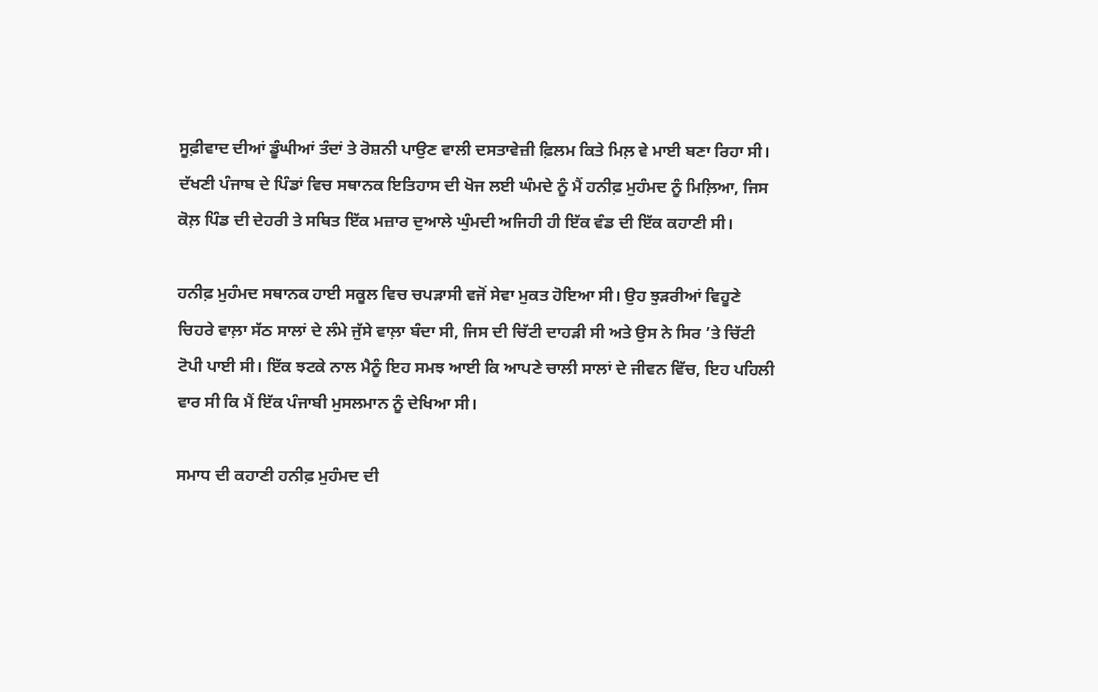ਸੂਫ਼ੀਵਾਦ ਦੀਆਂ ਡੂੰਘੀਆਂ ਤੰਦਾਂ ਤੇ ਰੋਸ਼ਨੀ ਪਾਉਣ ਵਾਲੀ ਦਸਤਾਵੇਜ਼ੀ ਫ਼ਿਲਮ ਕਿਤੇ ਮਿਲ਼ ਵੇ ਮਾਈ ਬਣਾ ਰਿਹਾ ਸੀ। ਦੱਖਣੀ ਪੰਜਾਬ ਦੇ ਪਿੰਡਾਂ ਵਿਚ ਸਥਾਨਕ ਇਤਿਹਾਸ ਦੀ ਖੋਜ ਲਈ ਘੰਮਦੇ ਨੂੰ ਮੈਂ ਹਨੀਫ਼ ਮੁਹੰਮਦ ਨੂੰ ਮਿਲ਼ਿਆ, ਜਿਸ ਕੋਲ਼ ਪਿੰਡ ਦੀ ਦੇਹਰੀ ਤੇ ਸਥਿਤ ਇੱਕ ਮਜ਼ਾਰ ਦੁਆਲੇ ਘੁੰਮਦੀ ਅਜਿਹੀ ਹੀ ਇੱਕ ਵੰਡ ਦੀ ਇੱਕ ਕਹਾਣੀ ਸੀ।

ਹਨੀਫ਼ ਮੁਹੰਮਦ ਸਥਾਨਕ ਹਾਈ ਸਕੂਲ ਵਿਚ ਚਪੜਾਸੀ ਵਜੋਂ ਸੇਵਾ ਮੁਕਤ ਹੋਇਆ ਸੀ। ਉਹ ਝੁੜਰੀਆਂ ਵਿਹੂਣੇ ਚਿਹਰੇ ਵਾਲ਼ਾ ਸੱਠ ਸਾਲਾਂ ਦੇ ਲੰਮੇ ਜੁੱਸੇ ਵਾਲ਼ਾ ਬੰਦਾ ਸੀ, ਜਿਸ ਦੀ ਚਿੱਟੀ ਦਾਹੜੀ ਸੀ ਅਤੇ ਉਸ ਨੇ ਸਿਰ ’ਤੇ ਚਿੱਟੀ ਟੋਪੀ ਪਾਈ ਸੀ। ਇੱਕ ਝਟਕੇ ਨਾਲ ਮੈਨੂੰ ਇਹ ਸਮਝ ਆਈ ਕਿ ਆਪਣੇ ਚਾਲੀ ਸਾਲਾਂ ਦੇ ਜੀਵਨ ਵਿੱਚ, ਇਹ ਪਹਿਲੀ ਵਾਰ ਸੀ ਕਿ ਮੈਂ ਇੱਕ ਪੰਜਾਬੀ ਮੁਸਲਮਾਨ ਨੂੰ ਦੇਖਿਆ ਸੀ।

ਸਮਾਧ ਦੀ ਕਹਾਣੀ ਹਨੀਫ਼ ਮੁਹੰਮਦ ਦੀ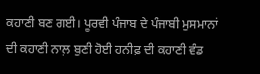ਕਹਾਣੀ ਬਣ ਗਈ। ਪੂਰਵੀ ਪੰਜਾਬ ਦੇ ਪੰਜਾਬੀ ਮੁਸਮਾਨਾਂ ਦੀ ਕਹਾਣੀ ਨਾਲ਼ ਬੁਣੀ ਹੋਈ ਹਨੀਫ਼ ਦੀ ਕਹਾਣੀ ਵੰਡ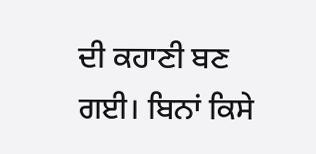ਦੀ ਕਹਾਣੀ ਬਣ ਗਈ। ਬਿਨਾਂ ਕਿਸੇ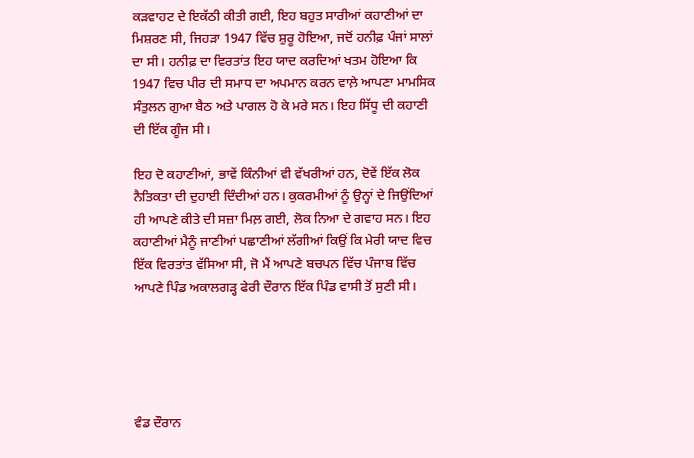ਕੜਵਾਹਟ ਦੇ ਇਕੱਠੀ ਕੀਤੀ ਗਈ, ਇਹ ਬਹੁਤ ਸਾਰੀਆਂ ਕਹਾਣੀਆਂ ਦਾ ਮਿਸ਼ਰਣ ਸੀ, ਜਿਹੜਾ 1947 ਵਿੱਚ ਸ਼ੁਰੂ ਹੋਇਆ, ਜਦੋਂ ਹਨੀਫ਼ ਪੰਜਾਂ ਸਾਲਾਂ ਦਾ ਸੀ। ਹਨੀਫ਼ ਦਾ ਵਿਰਤਾਂਤ ਇਹ ਯਾਦ ਕਰਦਿਆਂ ਖਤਮ ਹੋਇਆ ਕਿ 1947 ਵਿਚ ਪੀਰ ਦੀ ਸਮਾਧ ਦਾ ਅਪਮਾਨ ਕਰਨ ਵਾਲ਼ੇ ਆਪਣਾ ਮਾਮਸਿਕ ਸੰਤੁਲਨ ਗੁਆ ਬੈਠ ਅਤੇ ਪਾਗਲ ਹੋ ਕੇ ਮਰੇ ਸਨ। ਇਹ ਸਿੱਧੂ ਦੀ ਕਹਾਣੀ ਦੀ ਇੱਕ ਗੂੰਜ ਸੀ।

ਇਹ ਦੋ ਕਹਾਣੀਆਂ, ਭਾਵੇਂ ਕਿੰਨੀਆਂ ਵੀ ਵੱਖਰੀਆਂ ਹਨ, ਦੋਵੇਂ ਇੱਕ ਲੋਕ ਨੈਤਿਕਤਾ ਦੀ ਦੁਹਾਈ ਦਿੰਦੀਆਂ ਹਨ। ਕੁਕਰਮੀਆਂ ਨੂੰ ਉਨ੍ਹਾਂ ਦੇ ਜਿਉਂਦਿਆਂ ਹੀ ਆਪਣੇ ਕੀਤੇ ਦੀ ਸਜ਼ਾ ਮਿਲ਼ ਗਈ, ਲੋਕ ਨਿਆ ਦੇ ਗਵਾਹ ਸਨ। ਇਹ ਕਹਾਣੀਆਂ ਮੈਨੂੰ ਜਾਣੀਆਂ ਪਛਾਣੀਆਂ ਲੱਗੀਆਂ ਕਿਉਂ ਕਿ ਮੇਰੀ ਯਾਦ ਵਿਚ ਇੱਕ ਵਿਰਤਾਂਤ ਵੱਸਿਆ ਸੀ, ਜੋ ਮੈਂ ਆਪਣੇ ਬਚਪਨ ਵਿੱਚ ਪੰਜਾਬ ਵਿੱਚ ਆਪਣੇ ਪਿੰਡ ਅਕਾਲਗੜ੍ਹ ਫੇਰੀ ਦੌਰਾਨ ਇੱਕ ਪਿੰਡ ਵਾਸੀ ਤੋਂ ਸੁਣੀ ਸੀ।





ਵੰਡ ਦੌਰਾਨ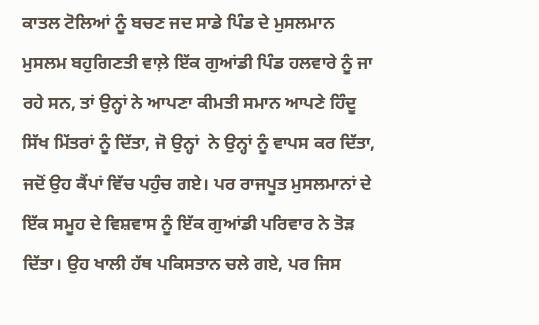ਕਾਤਲ ਟੋਲਿਆਂ ਨੂੰ ਬਚਣ ਜਦ ਸਾਡੇ ਪਿੰਡ ਦੇ ਮੁਸਲਮਾਨ ਮੁਸਲਮ ਬਹੁਗਿਣਤੀ ਵਾਲ਼ੇ ਇੱਕ ਗੁਆਂਡੀ ਪਿੰਡ ਹਲਵਾਰੇ ਨੂੰ ਜਾ ਰਹੇ ਸਨ, ਤਾਂ ਉਨ੍ਹਾਂ ਨੇ ਆਪਣਾ ਕੀਮਤੀ ਸਮਾਨ ਆਪਣੇ ਹਿੰਦੂ ਸਿੱਖ ਮਿੱਤਰਾਂ ਨੂੰ ਦਿੱਤਾ, ਜੋ ਉਨ੍ਹਾਂ  ਨੇ ਉਨ੍ਹਾਂ ਨੂੰ ਵਾਪਸ ਕਰ ਦਿੱਤਾ, ਜਦੋਂ ਉਹ ਕੈਂਪਾਂ ਵਿੱਚ ਪਹੁੰਚ ਗਏ। ਪਰ ਰਾਜਪੂਤ ਮੁਸਲਮਾਨਾਂ ਦੇ ਇੱਕ ਸਮੂਹ ਦੇ ਵਿਸ਼ਵਾਸ ਨੂੰ ਇੱਕ ਗੁਆਂਡੀ ਪਰਿਵਾਰ ਨੇ ਤੋੜ ਦਿੱਤਾ। ਉਹ ਖਾਲੀ ਹੱਥ ਪਕਿਸਤਾਨ ਚਲੇ ਗਏ, ਪਰ ਜਿਸ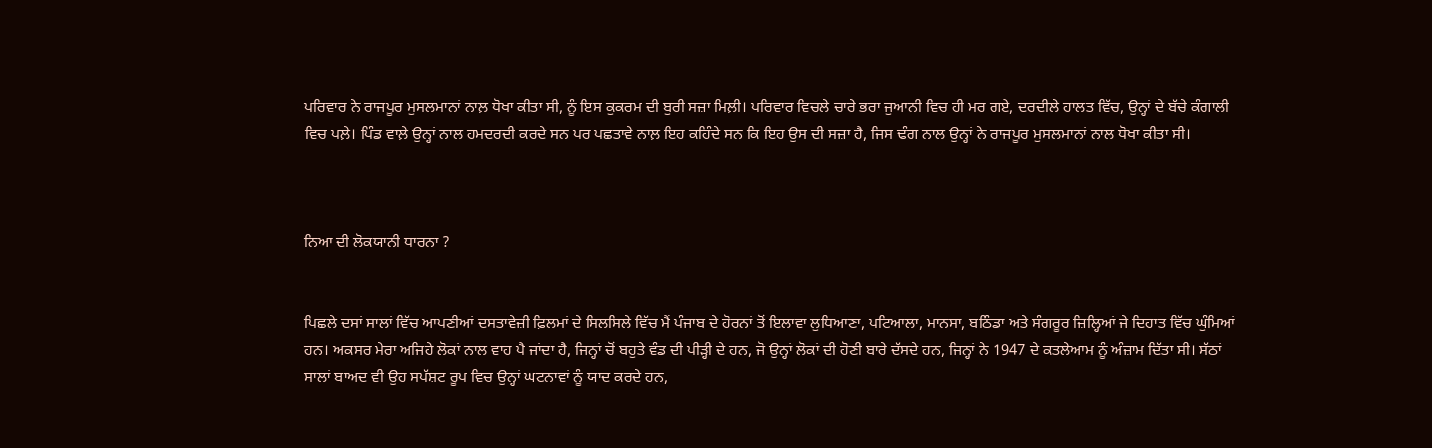ਪਰਿਵਾਰ ਨੇ ਰਾਜਪੂਰ ਮੁਸਲਮਾਨਾਂ ਨਾਲ਼ ਧੋਖਾ ਕੀਤਾ ਸੀ, ਨੂੰ ਇਸ ਕੁਕਰਮ ਦੀ ਬੁਰੀ ਸਜ਼ਾ ਮਿਲ਼ੀ। ਪਰਿਵਾਰ ਵਿਚਲੇ ਚਾਰੇ ਭਰਾ ਜੁਆਨੀ ਵਿਚ ਹੀ ਮਰ ਗਏ, ਦਰਦੀਲੇ ਹਾਲਤ ਵਿੱਚ, ਉਨ੍ਹਾਂ ਦੇ ਬੱਚੇ ਕੰਗਾਲੀ ਵਿਚ ਪਲ਼ੇ। ਪਿੰਡ ਵਾਲ਼ੇ ਉਨ੍ਹਾਂ ਨਾਲ ਹਮਦਰਦੀ ਕਰਦੇ ਸਨ ਪਰ ਪਛਤਾਵੇ ਨਾਲ਼ ਇਹ ਕਹਿੰਦੇ ਸਨ ਕਿ ਇਹ ਉਸ ਦੀ ਸਜ਼ਾ ਹੈ, ਜਿਸ ਢੰਗ ਨਾਲ ਉਨ੍ਹਾਂ ਨੇ ਰਾਜਪੂਰ ਮੁਸਲਮਾਨਾਂ ਨਾਲ ਧੋਖਾ ਕੀਤਾ ਸੀ।



ਨਿਆ ਦੀ ਲੋਕਯਾਨੀ ਧਾਰਨਾ ?


ਪਿਛਲੇ ਦਸਾਂ ਸਾਲਾਂ ਵਿੱਚ ਆਪਣੀਆਂ ਦਸਤਾਵੇਜ਼ੀ ਫ਼ਿਲਮਾਂ ਦੇ ਸਿਲਸਿਲੇ ਵਿੱਚ ਮੈਂ ਪੰਜਾਬ ਦੇ ਹੋਰਨਾਂ ਤੋਂ ਇਲਾਵਾ ਲੁਧਿਆਣਾ, ਪਟਿਆਲਾ, ਮਾਨਸਾ, ਬਠਿੰਡਾ ਅਤੇ ਸੰਗਰੂਰ ਜ਼ਿਲ੍ਹਿਆਂ ਜੇ ਦਿਹਾਤ ਵਿੱਚ ਘੁੰਮਿਆਂ ਹਨ। ਅਕਸਰ ਮੇਰਾ ਅਜਿਹੇ ਲੋਕਾਂ ਨਾਲ ਵਾਹ ਪੈ ਜਾਂਦਾ ਹੈ, ਜਿਨ੍ਹਾਂ ਚੋਂ ਬਹੁਤੇ ਵੰਡ ਦੀ ਪੀੜ੍ਹੀ ਦੇ ਹਨ, ਜੋ ਉਨ੍ਹਾਂ ਲੋਕਾਂ ਦੀ ਹੋਣੀ ਬਾਰੇ ਦੱਸਦੇ ਹਨ, ਜਿਨ੍ਹਾਂ ਨੇ 1947 ਦੇ ਕਤਲੇਆਮ ਨੂੰ ਅੰਜ਼ਾਮ ਦਿੱਤਾ ਸੀ। ਸੱਠਾਂ ਸਾਲਾਂ ਬਾਅਦ ਵੀ ਉਹ ਸਪੱਸ਼ਟ ਰੂਪ ਵਿਚ ਉਨ੍ਹਾਂ ਘਟਨਾਵਾਂ ਨੂੰ ਯਾਦ ਕਰਦੇ ਹਨ,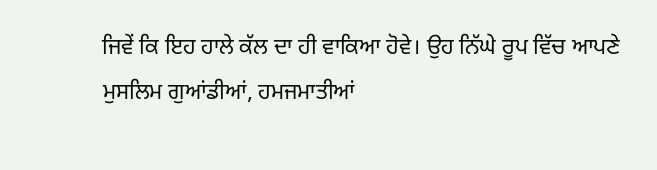ਜਿਵੇਂ ਕਿ ਇਹ ਹਾਲੇ ਕੱਲ ਦਾ ਹੀ ਵਾਕਿਆ ਹੋਵੇ। ਉਹ ਨਿੱਘੇ ਰੂਪ ਵਿੱਚ ਆਪਣੇ ਮੁਸਲਿਮ ਗੁਆਂਡੀਆਂ, ਹਮਜਮਾਤੀਆਂ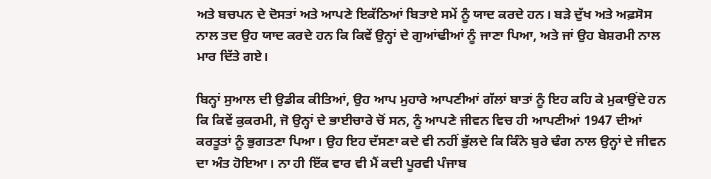ਅਤੇ ਬਚਪਨ ਦੇ ਦੋਸਤਾਂ ਅਤੇ ਆਪਣੇ ਇਕੱਠਿਆਂ ਬਿਤਾਏ ਸਮੇਂ ਨੂੰ ਯਾਦ ਕਰਦੇ ਹਨ। ਬੜੇ ਦੁੱਖ ਅਤੇ ਅਫ਼ਸੋਸ ਨਾਲ ਤਦ ਉਹ ਯਾਦ ਕਰਦੇ ਹਨ ਕਿ ਕਿਵੇਂ ਉਨ੍ਹਾਂ ਦੇ ਗੁਆਂਢੀਆਂ ਨੂੰ ਜਾਣਾ ਪਿਆ, ਅਤੇ ਜਾਂ ਉਹ ਬੇਸ਼ਰਮੀ ਨਾਲ ਮਾਰ ਦਿੱਤੇ ਗਏ।

ਬਿਨ੍ਹਾਂ ਸੁਆਲ ਦੀ ਉਡੀਕ ਕੀਤਿਆਂ, ਉਹ ਆਪ ਮੁਹਾਰੇ ਆਪਣੀਆਂ ਗੱਲਾਂ ਬਾਤਾਂ ਨੂੰ ਇਹ ਕਹਿ ਕੇ ਮੁਕਾਉਂਦੇ ਹਨ ਕਿ ਕਿਵੇਂ ਕੁਕਰਮੀ, ਜੋ ਉਨ੍ਹਾਂ ਦੇ ਭਾਈਚਾਰੇ ਚੋਂ ਸਨ, ਨੂੰ ਆਪਣੇ ਜੀਵਨ ਵਿਚ ਹੀ ਆਪਣੀਆਂ 1947 ਦੀਆਂ ਕਰਤੂਤਾਂ ਨੂੰ ਭੁਗਤਣਾ ਪਿਆ। ਉਹ ਇਹ ਦੱਸਣਾ ਕਦੇ ਵੀ ਨਹੀਂ ਭੁੱਲਦੇ ਕਿ ਕਿੰਨੇ ਬੁਰੇ ਢੰਗ ਨਾਲ ਉਨ੍ਹਾਂ ਦੇ ਜੀਵਨ ਦਾ ਅੰਤ ਹੋਇਆ। ਨਾ ਹੀ ਇੱਕ ਵਾਰ ਵੀ ਮੈਂ ਕਦੀ ਪੂਰਵੀ ਪੰਜਾਬ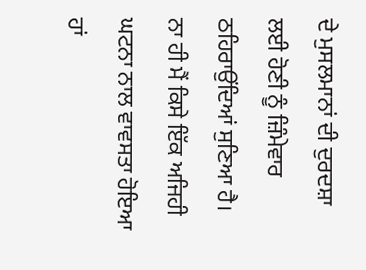ਦੇ ਮੁਸਲਮਾਨਾਂ ਦੀ ਦੁਰਦਸ਼ਾ ਲਈ ਹੋਣੀ ਨੂੰ ਜ਼ਿੰਮੇਵਾਰ ਠਹਿਰਾਉਂਦਿਆਂ ਸੁਣਿਆ ਹੈ। ਨਾ ਹੀ ਮੈਂ ਕਿਸੇ ਇੱਕ ਅਜਿਹੀ ਘਟਨਾ ਨਾਲ ਵਾਵਸਤਾ ਹੋਇਆ ਹਾਂ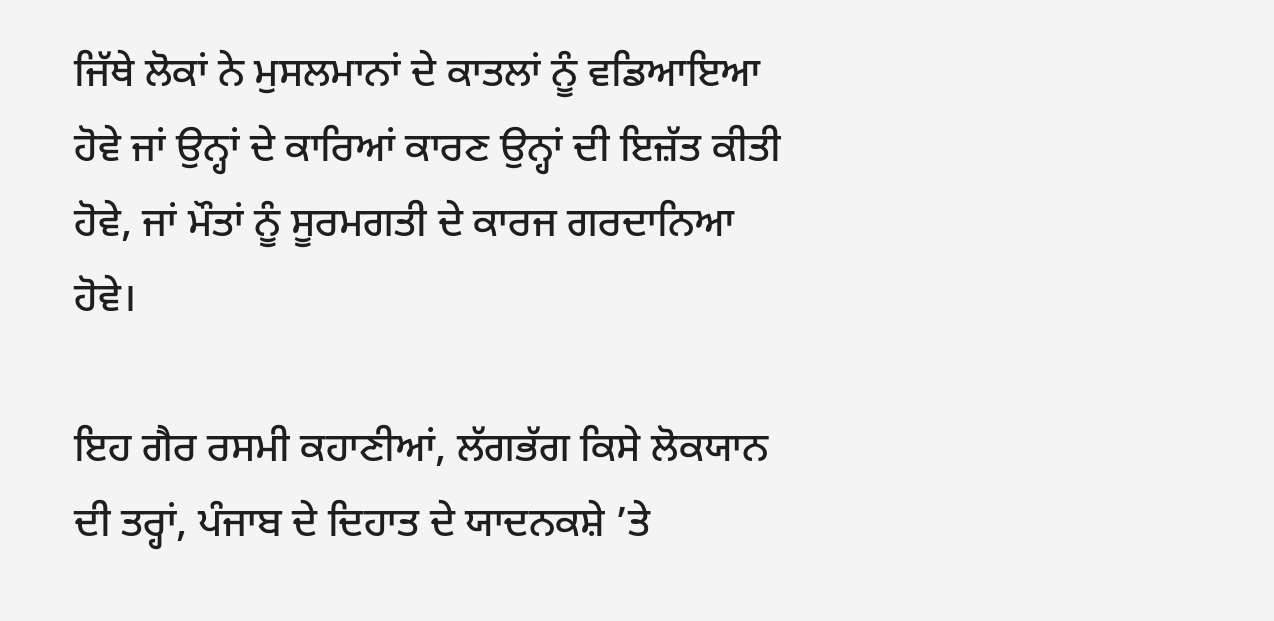ਜਿੱਥੇ ਲੋਕਾਂ ਨੇ ਮੁਸਲਮਾਨਾਂ ਦੇ ਕਾਤਲਾਂ ਨੂੰ ਵਡਿਆਇਆ ਹੋਵੇ ਜਾਂ ਉਨ੍ਹਾਂ ਦੇ ਕਾਰਿਆਂ ਕਾਰਣ ਉਨ੍ਹਾਂ ਦੀ ਇਜ਼ੱਤ ਕੀਤੀ ਹੋਵੇ, ਜਾਂ ਮੌਤਾਂ ਨੂੰ ਸੂਰਮਗਤੀ ਦੇ ਕਾਰਜ ਗਰਦਾਨਿਆ ਹੋਵੇ।

ਇਹ ਗੈਰ ਰਸਮੀ ਕਹਾਣੀਆਂ, ਲੱਗਭੱਗ ਕਿਸੇ ਲੋਕਯਾਨ ਦੀ ਤਰ੍ਹਾਂ, ਪੰਜਾਬ ਦੇ ਦਿਹਾਤ ਦੇ ਯਾਦਨਕਸ਼ੇ ’ਤੇ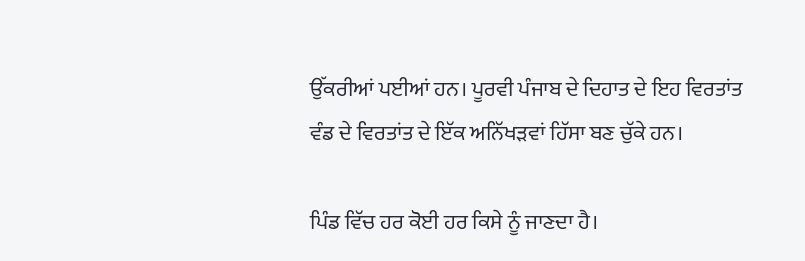ਉੱਕਰੀਆਂ ਪਈਆਂ ਹਨ। ਪੂਰਵੀ ਪੰਜਾਬ ਦੇ ਦਿਹਾਤ ਦੇ ਇਹ ਵਿਰਤਾਂਤ ਵੰਡ ਦੇ ਵਿਰਤਾਂਤ ਦੇ ਇੱਕ ਅਨਿੱਖੜਵਾਂ ਹਿੱਸਾ ਬਣ ਚੁੱਕੇ ਹਨ।

ਪਿੰਡ ਵਿੱਚ ਹਰ ਕੋਈ ਹਰ ਕਿਸੇ ਨੂੰ ਜਾਣਦਾ ਹੈ।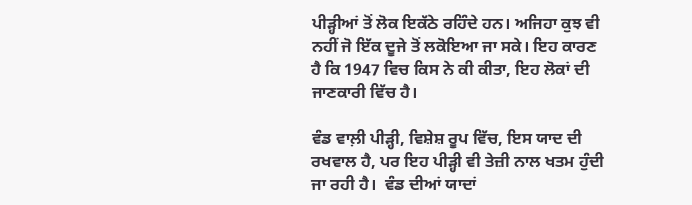ਪੀੜ੍ਹੀਆਂ ਤੋਂ ਲੋਕ ਇਕੱਠੇ ਰਹਿੰਦੇ ਹਨ। ਅਜਿਹਾ ਕੁਝ ਵੀ ਨਹੀਂ ਜੋ ਇੱਕ ਦੂਜੇ ਤੋਂ ਲਕੋਇਆ ਜਾ ਸਕੇ। ਇਹ ਕਾਰਣ ਹੈ ਕਿ 1947 ਵਿਚ ਕਿਸ ਨੇ ਕੀ ਕੀਤਾ, ਇਹ ਲੋਕਾਂ ਦੀ ਜਾਣਕਾਰੀ ਵਿੱਚ ਹੈ।

ਵੰਡ ਵਾਲ਼ੀ ਪੀੜ੍ਹੀ, ਵਿਸ਼ੇਸ਼ ਰੂਪ ਵਿੱਚ, ਇਸ ਯਾਦ ਦੀ ਰਖਵਾਲ ਹੈ, ਪਰ ਇਹ ਪੀੜ੍ਹੀ ਵੀ ਤੇਜ਼ੀ ਨਾਲ ਖਤਮ ਹੁੰਦੀ ਜਾ ਰਹੀ ਹੈ।  ਵੰਡ ਦੀਆਂ ਯਾਦਾਂ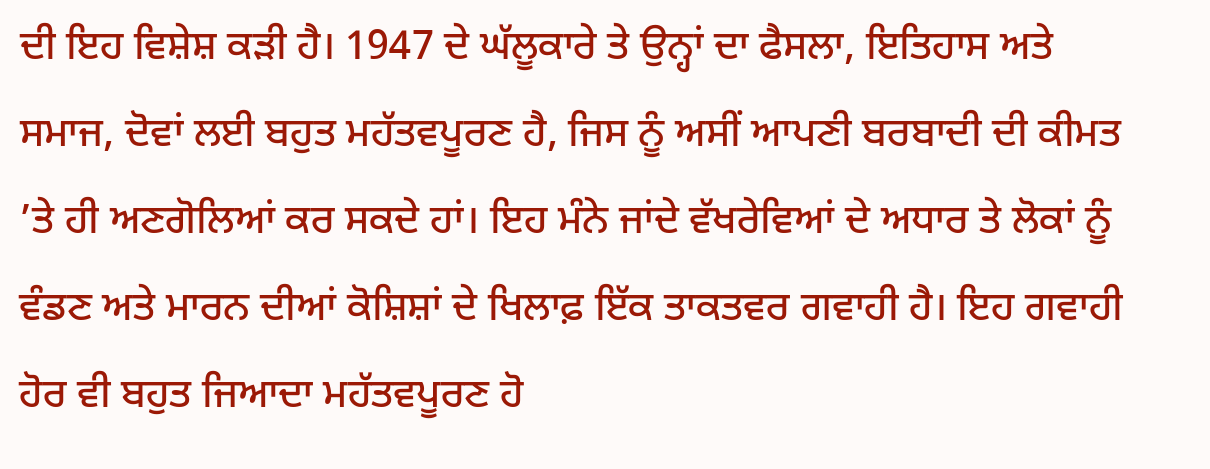ਦੀ ਇਹ ਵਿਸ਼ੇਸ਼ ਕੜੀ ਹੈ। 1947 ਦੇ ਘੱਲੂਕਾਰੇ ਤੇ ਉਨ੍ਹਾਂ ਦਾ ਫੈਸਲਾ, ਇਤਿਹਾਸ ਅਤੇ ਸਮਾਜ, ਦੋਵਾਂ ਲਈ ਬਹੁਤ ਮਹੱਤਵਪੂਰਣ ਹੈ, ਜਿਸ ਨੂੰ ਅਸੀਂ ਆਪਣੀ ਬਰਬਾਦੀ ਦੀ ਕੀਮਤ ’ਤੇ ਹੀ ਅਣਗੋਲਿਆਂ ਕਰ ਸਕਦੇ ਹਾਂ। ਇਹ ਮੰਨੇ ਜਾਂਦੇ ਵੱਖਰੇਵਿਆਂ ਦੇ ਅਧਾਰ ਤੇ ਲੋਕਾਂ ਨੂੰ ਵੰਡਣ ਅਤੇ ਮਾਰਨ ਦੀਆਂ ਕੋਸ਼ਿਸ਼ਾਂ ਦੇ ਖਿਲਾਫ਼ ਇੱਕ ਤਾਕਤਵਰ ਗਵਾਹੀ ਹੈ। ਇਹ ਗਵਾਹੀ ਹੋਰ ਵੀ ਬਹੁਤ ਜਿਆਦਾ ਮਹੱਤਵਪੂਰਣ ਹੋ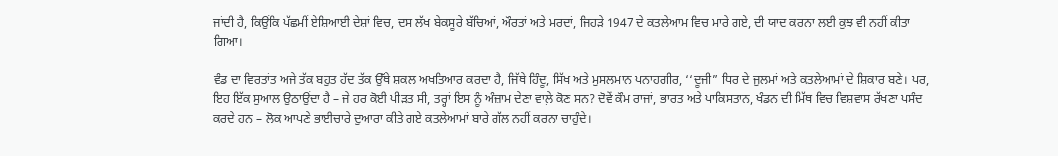ਜਾਂਦੀ ਹੈ, ਕਿਉਂਕਿ ਪੱਛਮੀਂ ਏਸ਼ਿਆਈ ਦੇਸ਼ਾਂ ਵਿਚ, ਦਸ ਲੱਖ ਬੇਕਸੂਰੇ ਬੱਚਿਆਂ, ਔਰਤਾਂ ਅਤੇ ਮਰਦਾਂ, ਜਿਹੜੇ 1947 ਦੇ ਕਤਲੇਆਮ ਵਿਚ ਮਾਰੇ ਗਏ, ਦੀ ਯਾਦ ਕਰਨਾ ਲਈ ਕੁਝ ਵੀ ਨਹੀਂ ਕੀਤਾ ਗਿਆ।

ਵੰਡ ਦਾ ਵਿਰਤਾਂਤ ਅਜੇ ਤੱਕ ਬਹੁਤ ਹੱਦ ਤੱਕ ਉੱਥੇ ਸ਼ਕਲ ਅਖਤਿਆਰ ਕਰਦਾ ਹੈ, ਜਿੱਥੇ ਹਿੰਦੂ, ਸਿੱਖ ਅਤੇ ਮੁਸਲਮਾਨ ਪਨਾਹਗੀਰ, ‘‘ਦੂਜੀ” ਧਿਰ ਦੇ ਜੁਲਮਾਂ ਅਤੇ ਕਤਲੇਆਮਾਂ ਦੇ ਸ਼ਿਕਾਰ ਬਣੇ। ਪਰ, ਇਹ ਇੱਕ ਸੁਆਲ ਉਠਾਉਂਦਾ ਹੈ – ਜੇ ਹਰ ਕੋਈ ਪੀੜਤ ਸੀ, ਤਰ੍ਹਾਂ ਇਸ ਨੂੰ ਅੰਜ਼ਾਮ ਦੇਣਾ ਵਾਲ਼ੇ ਕੋਣ ਸਨ? ਦੋਵੇਂ ਕੌਮ ਰਾਜਾਂ, ਭਾਰਤ ਅਤੇ ਪਾਕਿਸਤਾਨ, ਖੰਡਨ ਦੀ ਮਿੱਥ ਵਿਚ ਵਿਸ਼ਵਾਸ ਰੱਖਣਾ ਪਸੰਦ ਕਰਦੇ ਹਨ – ਲੋਕ ਆਪਣੇ ਭਾਈਚਾਰੇ ਦੁਆਰਾ ਕੀਤੇ ਗਏ ਕਤਲੇਆਮਾਂ ਬਾਰੇ ਗੱਲ ਨਹੀਂ ਕਰਨਾ ਚਾਹੁੰਦੇ।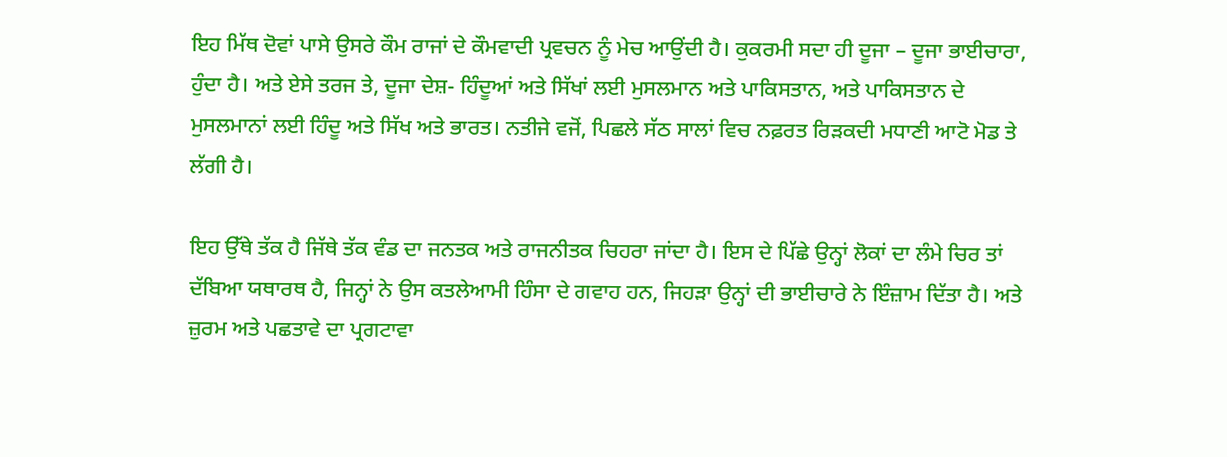ਇਹ ਮਿੱਥ ਦੋਵਾਂ ਪਾਸੇ ਉਸਰੇ ਕੌਮ ਰਾਜਾਂ ਦੇ ਕੌਮਵਾਦੀ ਪ੍ਰਵਚਨ ਨੂੰ ਮੇਚ ਆਉਂਦੀ ਹੈ। ਕੁਕਰਮੀ ਸਦਾ ਹੀ ਦੂਜਾ – ਦੂਜਾ ਭਾਈਚਾਰਾ, ਹੁੰਦਾ ਹੈ। ਅਤੇ ਏਸੇ ਤਰਜ ਤੇ, ਦੂਜਾ ਦੇਸ਼- ਹਿੰਦੂਆਂ ਅਤੇ ਸਿੱਖਾਂ ਲਈ ਮੁਸਲਮਾਨ ਅਤੇ ਪਾਕਿਸਤਾਨ, ਅਤੇ ਪਾਕਿਸਤਾਨ ਦੇ ਮੁਸਲਮਾਨਾਂ ਲਈ ਹਿੰਦੂ ਅਤੇ ਸਿੱਖ ਅਤੇ ਭਾਰਤ। ਨਤੀਜੇ ਵਜੋਂ, ਪਿਛਲੇ ਸੱਠ ਸਾਲਾਂ ਵਿਚ ਨਫ਼ਰਤ ਰਿੜਕਦੀ ਮਧਾਣੀ ਆਟੋ ਮੋਡ ਤੇ ਲੱਗੀ ਹੈ।

ਇਹ ਉੱਥੇ ਤੱਕ ਹੈ ਜਿੱਥੇ ਤੱਕ ਵੰਡ ਦਾ ਜਨਤਕ ਅਤੇ ਰਾਜਨੀਤਕ ਚਿਹਰਾ ਜਾਂਦਾ ਹੈ। ਇਸ ਦੇ ਪਿੱਛੇ ਉਨ੍ਹਾਂ ਲੋਕਾਂ ਦਾ ਲੰਮੇ ਚਿਰ ਤਾਂ ਦੱਬਿਆ ਯਥਾਰਥ ਹੈ, ਜਿਨ੍ਹਾਂ ਨੇ ਉਸ ਕਤਲੇਆਮੀ ਹਿੰਸਾ ਦੇ ਗਵਾਹ ਹਨ, ਜਿਹੜਾ ਉਨ੍ਹਾਂ ਦੀ ਭਾਈਚਾਰੇ ਨੇ ਇੰਜ਼ਾਮ ਦਿੱਤਾ ਹੈ। ਅਤੇ ਜ਼ੁਰਮ ਅਤੇ ਪਛਤਾਵੇ ਦਾ ਪ੍ਰਗਟਾਵਾ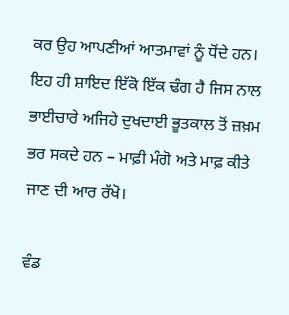ਕਰ ਉਹ ਆਪਣੀਆਂ ਆਤਮਾਵਾਂ ਨੂੰ ਧੋਂਦੇ ਹਨ। ਇਹ ਹੀ ਸ਼ਾਇਦ ਇੱਕੋ ਇੱਕ ਢੰਗ ਹੈ ਜਿਸ ਨਾਲ ਭਾਈਚਾਰੇ ਅਜਿਹੇ ਦੁਖਦਾਈ ਭੂਤਕਾਲ ਤੋਂ ਜ਼ਖ਼ਮ ਭਰ ਸਕਦੇ ਹਨ – ਮਾਫ਼ੀ ਮੰਗੋ ਅਤੇ ਮਾਫ਼ ਕੀਤੇ  ਜਾਣ ਦੀ ਆਰ ਰੱਖੋ।

ਵੰਡ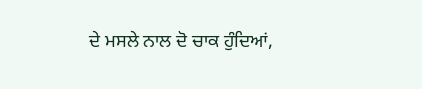ਦੇ ਮਸਲੇ ਨਾਲ ਦੋ ਚਾਕ ਹੁੰਦਿਆਂ,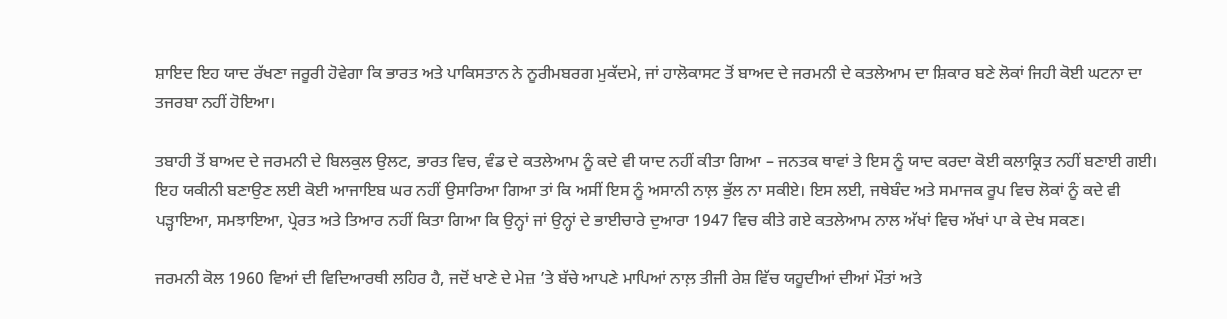ਸ਼ਾਇਦ ਇਹ ਯਾਦ ਰੱਖਣਾ ਜਰੂਰੀ ਹੋਵੇਗਾ ਕਿ ਭਾਰਤ ਅਤੇ ਪਾਕਿਸਤਾਨ ਨੇ ਨੂਰੀਮਬਰਗ ਮੁਕੱਦਮੇ, ਜਾਂ ਹਾਲੋਕਾਸਟ ਤੋਂ ਬਾਅਦ ਦੇ ਜਰਮਨੀ ਦੇ ਕਤਲੇਆਮ ਦਾ ਸ਼ਿਕਾਰ ਬਣੇ ਲੋਕਾਂ ਜਿਹੀ ਕੋਈ ਘਟਨਾ ਦਾ ਤਜਰਬਾ ਨਹੀਂ ਹੋਇਆ।

ਤਬਾਹੀ ਤੋਂ ਬਾਅਦ ਦੇ ਜਰਮਨੀ ਦੇ ਬਿਲਕੁਲ ਉਲਟ, ਭਾਰਤ ਵਿਚ, ਵੰਡ ਦੇ ਕਤਲੇਆਮ ਨੂੰ ਕਦੇ ਵੀ ਯਾਦ ਨਹੀਂ ਕੀਤਾ ਗਿਆ – ਜਨਤਕ ਥਾਵਾਂ ਤੇ ਇਸ ਨੂੰ ਯਾਦ ਕਰਦਾ ਕੋਈ ਕਲਾਕ੍ਰਿਤ ਨਹੀਂ ਬਣਾਈ ਗਈ। ਇਹ ਯਕੀਨੀ ਬਣਾਉਣ ਲਈ ਕੋਈ ਆਜਾਇਬ ਘਰ ਨਹੀਂ ਉਸਾਰਿਆ ਗਿਆ ਤਾਂ ਕਿ ਅਸੀਂ ਇਸ ਨੂੰ ਅਸਾਨੀ ਨਾਲ਼ ਭੁੱਲ ਨਾ ਸਕੀਏ। ਇਸ ਲਈ, ਜਥੇਬੰਦ ਅਤੇ ਸਮਾਜਕ ਰੂਪ ਵਿਚ ਲੋਕਾਂ ਨੂੰ ਕਦੇ ਵੀ ਪੜ੍ਹਾਇਆ, ਸਮਝਾਇਆ, ਪ੍ਰੇਰਤ ਅਤੇ ਤਿਆਰ ਨਹੀਂ ਕਿਤਾ ਗਿਆ ਕਿ ਉਨ੍ਹਾਂ ਜਾਂ ਉਨ੍ਹਾਂ ਦੇ ਭਾਈਚਾਰੇ ਦੁਆਰਾ 1947 ਵਿਚ ਕੀਤੇ ਗਏ ਕਤਲੇਆਮ ਨਾਲ ਅੱਖਾਂ ਵਿਚ ਅੱਖਾਂ ਪਾ ਕੇ ਦੇਖ ਸਕਣ।

ਜਰਮਨੀ ਕੋਲ 1960 ਵਿਆਂ ਦੀ ਵਿਦਿਆਰਥੀ ਲਹਿਰ ਹੈ, ਜਦੋਂ ਖਾਣੇ ਦੇ ਮੇਜ਼ ’ਤੇ ਬੱਚੇ ਆਪਣੇ ਮਾਪਿਆਂ ਨਾਲ਼ ਤੀਜੀ ਰੇਸ਼ ਵਿੱਚ ਯਹੂਦੀਆਂ ਦੀਆਂ ਮੌਤਾਂ ਅਤੇ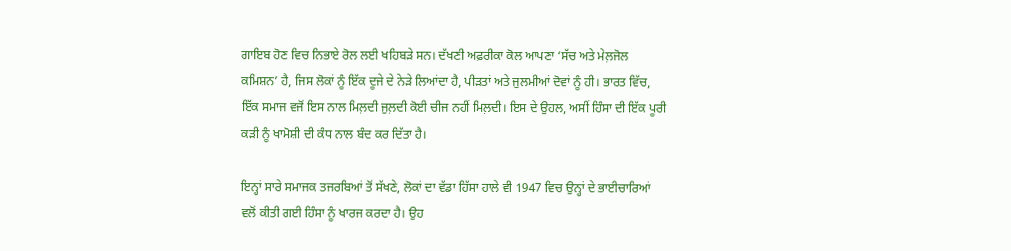ਗਾਇਬ ਹੋਣ ਵਿਚ ਨਿਭਾਏ ਰੋਲ ਲਈ ਖਹਿਬੜੇ ਸਨ। ਦੱਖਣੀ ਅਫ਼ਰੀਕਾ ਕੋਲ ਆਪਣਾ ‘ਸੱਚ ਅਤੇ ਮੇਲ਼ਜੋਲ ਕਮਿਸ਼ਨ’ ਹੈ, ਜਿਸ ਲੋਕਾਂ ਨੂੰ ਇੱਕ ਦੂਜੇ ਦੇ ਨੇੜੇ ਲਿਆਂਦਾ ਹੈ, ਪੀੜਤਾਂ ਅਤੇ ਜੁਲਮੀਆਂ ਦੋਵਾਂ ਨੂੰ ਹੀ। ਭਾਰਤ ਵਿੱਚ, ਇੱਕ ਸਮਾਜ ਵਜੋਂ ਇਸ ਨਾਲ ਮਿਲ਼ਦੀ ਜੁਲ਼ਦੀ ਕੋਈ ਚੀਜ ਨਹੀਂ ਮਿਲ਼ਦੀ। ਇਸ ਦੇ ਉਹਲ, ਅਸੀਂ ਹਿੰਸਾ ਦੀ ਇੱਕ ਪੂਰੀ ਕੜੀ ਨੂੰ ਖਾਮੋਸ਼ੀ ਦੀ ਕੰਧ ਨਾਲ ਬੰਦ ਕਰ ਦਿੱਤਾ ਹੈ।

ਇਨ੍ਹਾਂ ਸਾਰੇ ਸਮਾਜਕ ਤਜਰਬਿਆਂ ਤੋਂ ਸੱਖਣੇ, ਲੋਕਾਂ ਦਾ ਵੱਡਾ ਹਿੱਸਾ ਹਾਲੇ ਵੀ 1947 ਵਿਚ ਉਨ੍ਹਾਂ ਦੇ ਭਾਈਚਾਰਿਆਂ ਵਲੋਂ ਕੀਤੀ ਗਈ ਹਿੰਸਾ ਨੂੰ ਖਾਰਜ ਕਰਦਾ ਹੈ। ਉਹ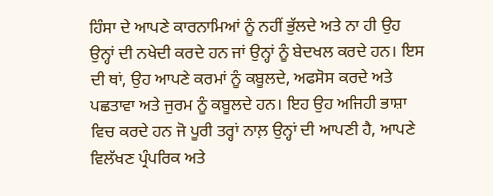ਹਿੰਸਾ ਦੇ ਆਪਣੇ ਕਾਰਨਾਮਿਆਂ ਨੂੰ ਨਹੀਂ ਭੁੱਲਦੇ ਅਤੇ ਨਾ ਹੀ ਉਹ ਉਨ੍ਹਾਂ ਦੀ ਨਖੇਦੀ ਕਰਦੇ ਹਨ ਜਾਂ ਉਨ੍ਹਾਂ ਨੂੰ ਬੇਦਖਲ ਕਰਦੇ ਹਨ। ਇਸ ਦੀ ਥਾਂ, ਉਹ ਆਪਣੇ ਕਰਮਾਂ ਨੂੰ ਕਬੂਲਦੇ, ਅਫਸੋਸ ਕਰਦੇ ਅਤੇ ਪਛਤਾਵਾ ਅਤੇ ਜੁਰਮ ਨੂੰ ਕਬੂਲਦੇ ਹਨ। ਇਹ ਉਹ ਅਜਿਹੀ ਭਾਸ਼ਾ ਵਿਚ ਕਰਦੇ ਹਨ ਜੋ ਪੂਰੀ ਤਰ੍ਹਾਂ ਨਾਲ਼ ਉਨ੍ਹਾਂ ਦੀ ਆਪਣੀ ਹੈ, ਆਪਣੇ ਵਿਲੱਖਣ ਪ੍ਰੰਪਰਿਕ ਅਤੇ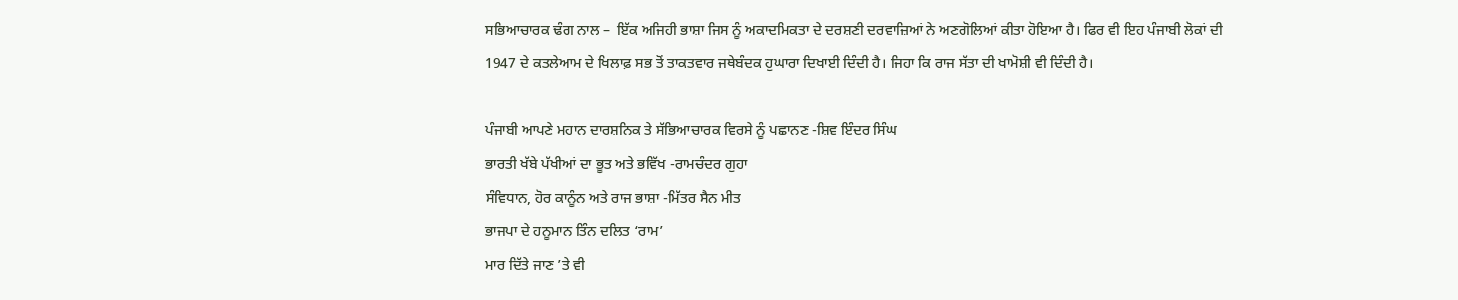ਸਭਿਆਚਾਰਕ ਢੰਗ ਨਾਲ –  ਇੱਕ ਅਜਿਹੀ ਭਾਸ਼ਾ ਜਿਸ ਨੂੰ ਅਕਾਦਮਿਕਤਾ ਦੇ ਦਰਸ਼ਣੀ ਦਰਵਾਜ਼ਿਆਂ ਨੇ ਅਣਗੋਲਿਆਂ ਕੀਤਾ ਹੋਇਆ ਹੈ। ਫਿਰ ਵੀ ਇਹ ਪੰਜਾਬੀ ਲੋਕਾਂ ਦੀ 1947 ਦੇ ਕਤਲੇਆਮ ਦੇ ਖਿਲਾਫ਼ ਸਭ ਤੋਂ ਤਾਕਤਵਾਰ ਜਥੇਬੰਦਕ ਹੁਘਾਰਾ ਦਿਖਾਈ ਦਿੰਦੀ ਹੈ। ਜਿਹਾ ਕਿ ਰਾਜ ਸੱਤਾ ਦੀ ਖਾਮੋਸ਼ੀ ਵੀ ਦਿੰਦੀ ਹੈ।

ਪੰਜਾਬੀ ਆਪਣੇ ਮਹਾਨ ਦਾਰਸ਼ਨਿਕ ਤੇ ਸੱਭਿਆਚਾਰਕ ਵਿਰਸੇ ਨੂੰ ਪਛਾਨਣ -ਸ਼ਿਵ ਇੰਦਰ ਸਿੰਘ
ਭਾਰਤੀ ਖੱਬੇ ਪੱਖੀਆਂ ਦਾ ਭੂਤ ਅਤੇ ਭਵਿੱਖ -ਰਾਮਚੰਦਰ ਗੁਹਾ
ਸੰਵਿਧਾਨ, ਹੋਰ ਕਾਨੂੰਨ ਅਤੇ ਰਾਜ ਭਾਸ਼ਾ -ਮਿੱਤਰ ਸੈਨ ਮੀਤ
ਭਾਜਪਾ ਦੇ ਹਨੂਮਾਨ ਤਿੰਨ ਦਲਿਤ ‘ਰਾਮ’
ਮਾਰ ਦਿੱਤੇ ਜਾਣ ’ਤੇ ਵੀ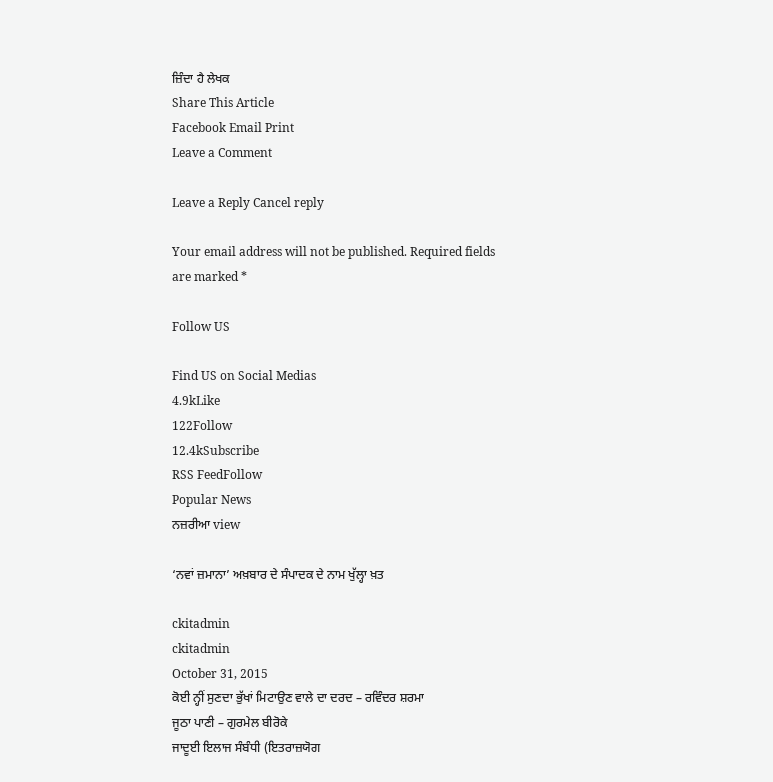ਜ਼ਿੰਦਾ ਹੈ ਲੇਖਕ
Share This Article
Facebook Email Print
Leave a Comment

Leave a Reply Cancel reply

Your email address will not be published. Required fields are marked *

Follow US

Find US on Social Medias
4.9kLike
122Follow
12.4kSubscribe
RSS FeedFollow
Popular News
ਨਜ਼ਰੀਆ view

‘ਨਵਾਂ ਜ਼ਮਾਨਾ’ ਅਖ਼ਬਾਰ ਦੇ ਸੰਪਾਦਕ ਦੇ ਨਾਮ ਖੁੱਲ੍ਹਾ ਖ਼ਤ

ckitadmin
ckitadmin
October 31, 2015
ਕੋਈ ਨ੍ਹੀਂ ਸੁਣਦਾ ਭੁੱਖਾਂ ਮਿਟਾਉਣ ਵਾਲੇ ਦਾ ਦਰਦ – ਰਵਿੰਦਰ ਸ਼ਰਮਾ
ਜੂਠਾ ਪਾਣੀ – ਗੁਰਮੇਲ ਬੀਰੋਕੇ
ਜਾਦੂਈ ਇਲਾਜ ਸੰਬੰਧੀ (ਇਤਰਾਜ਼ਯੋਗ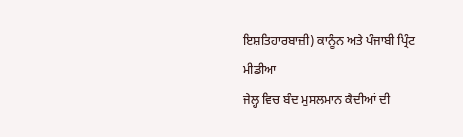ਇਸ਼ਤਿਹਾਰਬਾਜ਼ੀ) ਕਾਨੂੰਨ ਅਤੇ ਪੰਜਾਬੀ ਪ੍ਰਿੰਟ ਮੀਡੀਆ
ਜੇਲ੍ਹ ਵਿਚ ਬੰਦ ਮੁਸਲਮਾਨ ਕੈਦੀਆਂ ਦੀ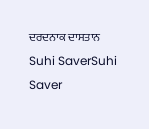ਦਰਦਨਾਕ ਦਾਸਤਾਨ
Suhi SaverSuhi Saver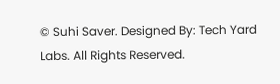© Suhi Saver. Designed By: Tech Yard Labs. All Rights Reserved.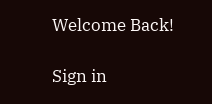Welcome Back!

Sign in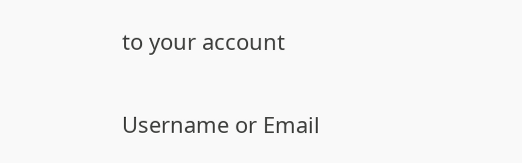to your account

Username or Email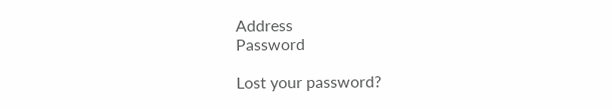Address
Password

Lost your password?